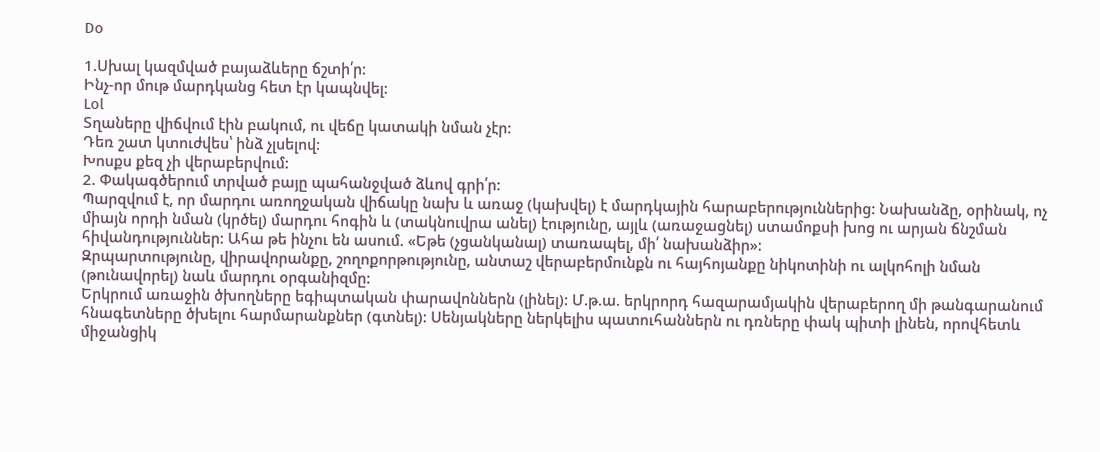Do

1.Սխալ կազմված բայաձևերը ճշտի՛ր:
Ինչ-որ մութ մարդկանց հետ էր կապնվել:
Lol
Տղաները վիճվում էին բակում, ու վեճը կատակի նման չէր:
Դեռ շատ կտուժվես՝ ինձ չլսելով:
Խոսքս քեզ չի վերաբերվում:
2. Փակագծերում տրված բայը պահանջված ձևով գրի՛ր:
Պարզվում է, որ մարդու առողջական վիճակը նախ և առաջ (կախվել) է մարդկային հարաբերություններից: Նախանձը, օրինակ, ոչ միայն որդի նման (կրծել) մարդու հոգին և (տակնուվրա անել) էությունը, այլև (առաջացնել) ստամոքսի խոց ու արյան ճնշման հիվանդություններ: Ահա թե ինչու են ասում. «Եթե (չցանկանալ) տառապել, մի՛ նախանձիր»:
Զրպարտությունը, վիրավորանքը, շողոքորթությունը, անտաշ վերաբերմունքն ու հայհոյանքը նիկոտինի ու ալկոհոլի նման (թունավորել) նաև մարդու օրգանիզմը:
Երկրում առաջին ծխողները եգիպտական փարավոններն (լինել): Մ.թ.ա. երկրորդ հազարամյակին վերաբերող մի թանգարանում հնագետները ծխելու հարմարանքներ (գտնել): Սենյակները ներկելիս պատուհաններն ու դռները փակ պիտի լինեն, որովհետև միջանցիկ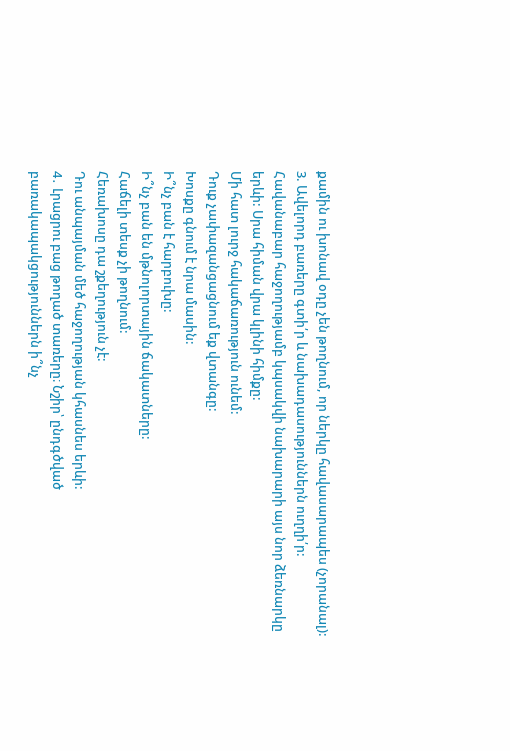քամին ու խոնավ օդը չեն թողնում, որ ներկը հավասարապես (չորանալ):
3. Ավելորդ բառերը գտի՛ր և նախադասություններն ուղղի՛ր:
Հավանաբար հաջողությամբ կպսակվի նախարարի այս նոր ձեռնարկը երևի: Սրա հիման վրա կլինի հիմքը:
Մի հատ լուրջ հակաճառություն ունեմ:
Դուք չափազանցացնում եք վտանգը:
Խոսքը գնում է նրա մասին:
Ի՞նչ բան է հարբուխը:
Ի՞նչ բան են մթնոլորտային ճակատները:
Հաճելի տեսք չի թողնում:
Հեռախոսը դա շքեղություն չէ:
Դու անպայման մեծ հաջողության կհասնես երևի:
4․ Լրացրու բաց թողած տառերը։ Նշիր՝ ընդգծված բառակապակցություններն ի՞նչ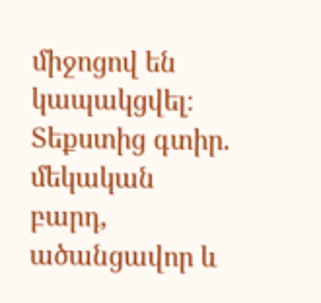միջոցով են կապակցվել։ Տեքստից գտիր.
մեկական բարդ, ածանցավոր և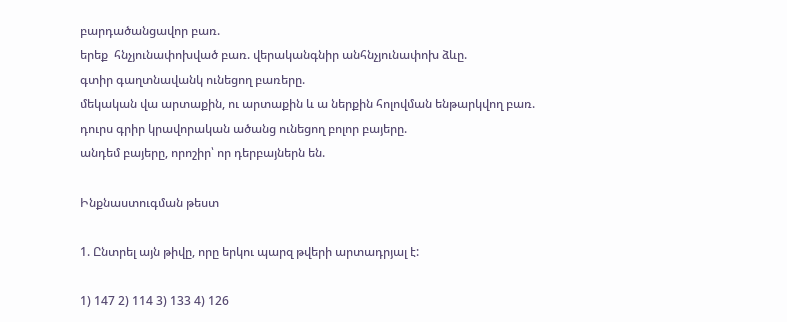բարդածանցավոր բառ.
երեք  հնչյունափոխված բառ. վերականգնիր անհնչյունափոխ ձևը.
գտիր գաղտնավանկ ունեցող բառերը.
մեկական վա արտաքին, ու արտաքին և ա ներքին հոլովման ենթարկվող բառ.
դուրս գրիր կրավորական ածանց ունեցող բոլոր բայերը.
անդեմ բայերը, որոշիր՝ որ դերբայներն են.

Ինքնաստուգման թեստ

1. Ընտրել այն թիվը, որը երկու պարզ թվերի արտադրյալ է:

1) 147 2) 114 3) 133 4) 126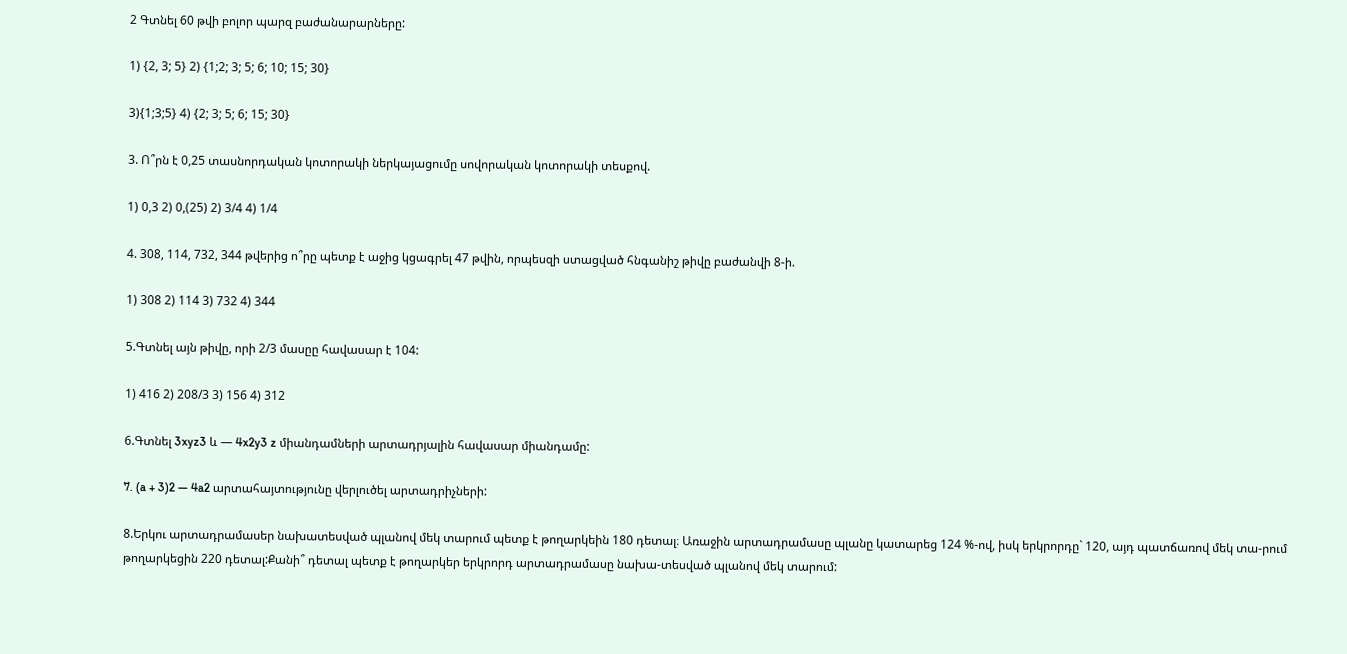2 Գտնել 60 թվի բոլոր պարզ բաժանարարները:

1) {2, 3; 5} 2) {1;2; 3; 5; 6; 10; 15; 30}

3){1;3;5} 4) {2; 3; 5; 6; 15; 30}

3. Ո՞րն է 0,25 տասնորդական կոտորակի ներկայացումը սովորական կոտորակի տեսքով.

1) 0,3 2) 0,(25) 2) 3/4 4) 1/4

4. 308, 114, 732, 344 թվերից ո՞րը պետք է աջից կցագրել 47 թվին, որպեսզի ստացված հնգանիշ թիվը բաժանվի 8-ի.

1) 308 2) 114 3) 732 4) 344

5.Գտնել այն թիվը, որի 2/3 մասըը հավասար է 104:

1) 416 2) 208/3 3) 156 4) 312

6.Գտնել 3xyz3 և — 4x2y3 z միանդամների արտադրյալին հավասար միանդամը:

7. (a + 3)2 — 4a2 արտահայտությունը վերլուծել արտադրիչների:

8.Երկու արտադրամասեր նախատեսված պլանով մեկ տարում պետք է թողարկեին 180 դետալ։ Առաջին արտադրամասը պլանը կատարեց 124 %-ով, իսկ երկրորդը` 120, այդ պատճառով մեկ տա-րում թողարկեցին 220 դետալ:Քանի՞ դետալ պետք է թողարկեր երկրորդ արտադրամասը նախա-տեսված պլանով մեկ տարում: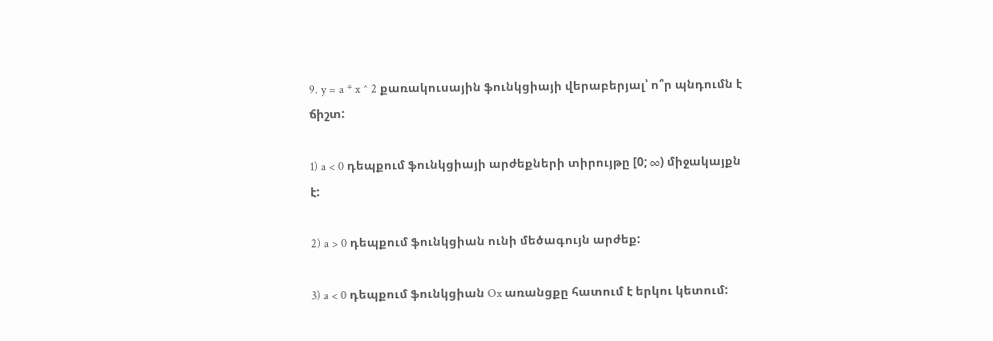9. y = a * x ^ 2 քառակուսային ֆունկցիայի վերաբերյալ՝ ո՞ր պնդումն է ճիշտ:

1) a < 0 դեպքում ֆունկցիայի արժեքների տիրույթը [0; ∞) միջակայքն է:

2) a > 0 դեպքում ֆունկցիան ունի մեծագույն արժեք:

3) a < 0 դեպքում ֆունկցիան Ox առանցքը հատում է երկու կետում: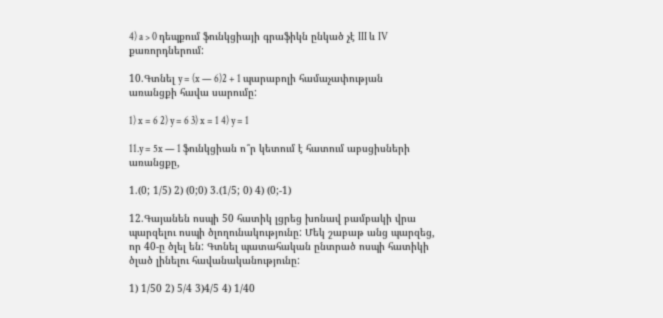4) a > 0 դեպքում ֆունկցիայի գրաֆիկն ընկած չէ III և IV քառորդներում:

10.Գտնել y = (x — 6)2 + 1 պարաբոլի համաչափության առանցքի հավա սարումը:

1) x = 6 2) y = 6 3) x = 1 4) y = 1

11.y = 5x — 1 ֆունկցիան ո՞ր կետում է հատում աբսցիսների առանցքը,

1.(0; 1/5) 2) (0;0) 3.(1/5; 0) 4) (0;-1)

12.Գայանեն ոսպի 50 հատիկ լցրեց խոնավ բամբակի վրա պարզելու ոսպի ծլողունակությունը: Մեկ շաբաթ անց պարզեց, որ 40-ը ծլել են: Գտնել պատահական ընտրած ոսպի հատիկի ծլած լինելու հավանականությունը:

1) 1/50 2) 5/4 3)4/5 4) 1/40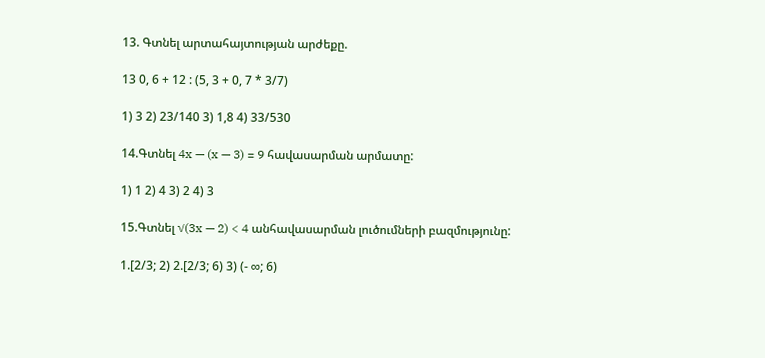13. Գտնել արտահայտության արժեքը.

13 0, 6 + 12 : (5, 3 + 0, 7 * 3/7)

1) 3 2) 23/140 3) 1,8 4) 33/530

14.Գտնել 4x — (x — 3) = 9 հավասարման արմատը:

1) 1 2) 4 3) 2 4) 3

15.Գտնել √(3x — 2) < 4 անհավասարման լուծումների բազմությունը:

1.[2/3; 2) 2.[2/3; 6) 3) (- ∞; 6)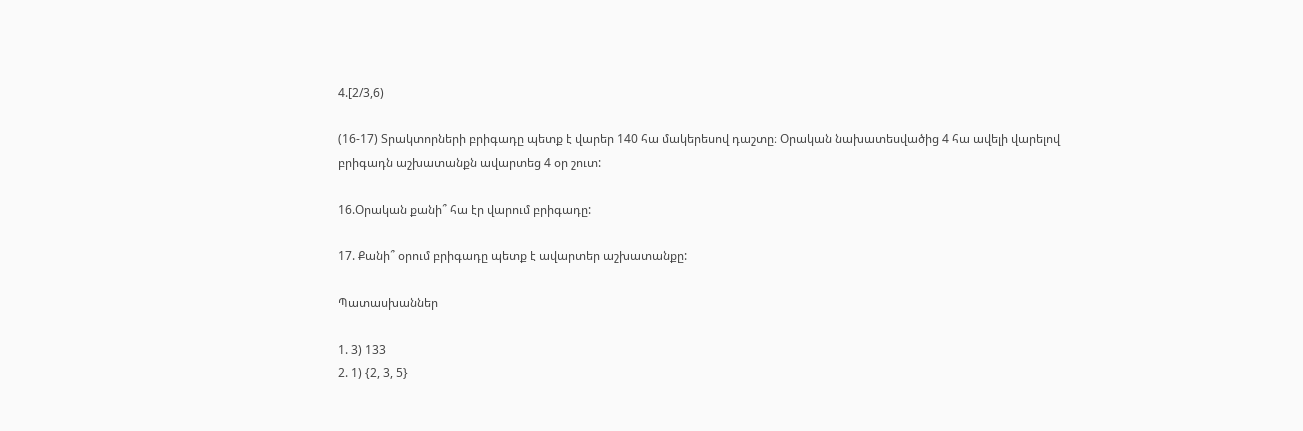4.[2/3,6)

(16-17) Տրակտորների բրիգադը պետք է վարեր 140 հա մակերեսով դաշտը։ Օրական նախատեսվածից 4 հա ավելի վարելով բրիգադն աշխատանքն ավարտեց 4 օր շուտ:

16.Օրական քանի՞ հա էր վարում բրիգադը:

17. Քանի՞ օրում բրիգադը պետք է ավարտեր աշխատանքը:

Պատասխաններ

1. 3) 133
2. 1) {2, 3, 5}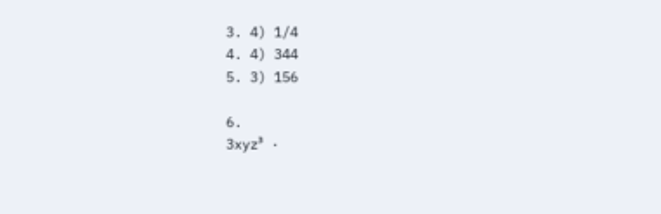3. 4) 1/4
4. 4) 344
5. 3) 156

6.
3xyz³ ·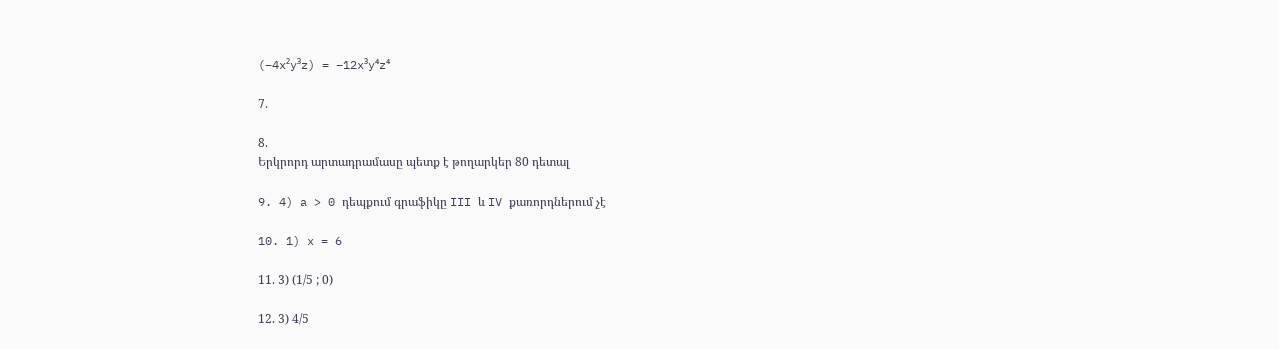(−4x²y³z) = −12x³y⁴z⁴

7.

8.
Երկրորդ արտադրամասը պետք է թողարկեր 80 դետալ

9. 4) a > 0 դեպքում գրաֆիկը III և IV քառորդներում չէ

10. 1) x = 6

11. 3) (1/5 ; 0)

12. 3) 4/5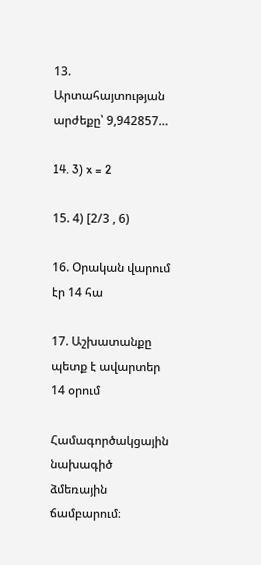13.
Արտահայտության արժեքը՝ 9,942857…

14. 3) x = 2

15. 4) [2/3 , 6)

16. Օրական վարում էր 14 հա

17. Աշխատանքը պետք է ավարտեր 14 օրում

Համագործակցային նախագիծ ձմեռային ճամբարում։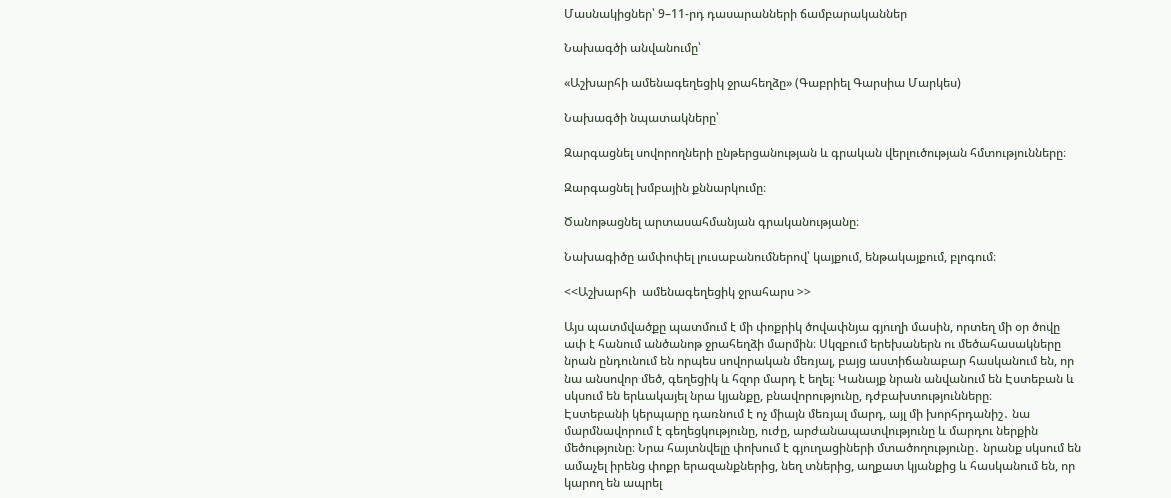Մասնակիցներ՝ 9–11-րդ դասարանների ճամբարականներ

Նախագծի անվանումը՝

«Աշխարհի ամենագեղեցիկ ջրահեղձը» (Գաբրիել Գարսիա Մարկես)

Նախագծի նպատակները՝

Զարգացնել սովորողների ընթերցանության և գրական վերլուծության հմտությունները։

Զարգացնել խմբային քննարկումը։

Ծանոթացնել արտասահմանյան գրականությանը։

Նախագիծը ամփոփել լուսաբանումներով՝ կայքում, ենթակայքում, բլոգում։

<<Աշխարհի  ամենագեղեցիկ ջրահարս >>

Այս պատմվածքը պատմում է մի փոքրիկ ծովափնյա գյուղի մասին, որտեղ մի օր ծովը ափ է հանում անծանոթ ջրահեղձի մարմին։ Սկզբում երեխաներն ու մեծահասակները նրան ընդունում են որպես սովորական մեռյալ, բայց աստիճանաբար հասկանում են, որ նա անսովոր մեծ, գեղեցիկ և հզոր մարդ է եղել։ Կանայք նրան անվանում են Էստեբան և սկսում են երևակայել նրա կյանքը, բնավորությունը, դժբախտությունները։
Էստեբանի կերպարը դառնում է ոչ միայն մեռյալ մարդ, այլ մի խորհրդանիշ․ նա մարմնավորում է գեղեցկությունը, ուժը, արժանապատվությունը և մարդու ներքին մեծությունը։ Նրա հայտնվելը փոխում է գյուղացիների մտածողությունը․ նրանք սկսում են ամաչել իրենց փոքր երազանքներից, նեղ տներից, աղքատ կյանքից և հասկանում են, որ կարող են ապրել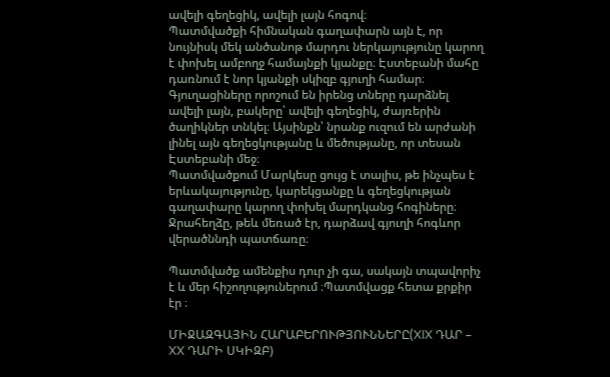ավելի գեղեցիկ, ավելի լայն հոգով։
Պատմվածքի հիմնական գաղափարն այն է, որ նույնիսկ մեկ անծանոթ մարդու ներկայությունը կարող է փոխել ամբողջ համայնքի կյանքը։ Էստեբանի մահը դառնում է նոր կյանքի սկիզբ գյուղի համար։ Գյուղացիները որոշում են իրենց տները դարձնել ավելի լայն, բակերը՝ ավելի գեղեցիկ, ժայռերին ծաղիկներ տնկել։ Այսինքն՝ նրանք ուզում են արժանի լինել այն գեղեցկությանը և մեծությանը, որ տեսան Էստեբանի մեջ։
Պատմվածքում Մարկեսը ցույց է տալիս, թե ինչպես է երևակայությունը, կարեկցանքը և գեղեցկության գաղափարը կարող փոխել մարդկանց հոգիները։ Ջրահեղձը, թեև մեռած էր, դարձավ գյուղի հոգևոր վերածննդի պատճառը։

Պատմվածք ամենքիս դուր չի գա, սակայն տպավորիչ է և մեր հիշողություներում ։Պատմվացք հետա քրքիր էր ։

ՄԻՋԱԶԳԱՅԻՆ ՀԱՐԱԲԵՐՈՒԹՅՈՒՆՆԵՐԸ(XIX ԴԱՐ – XX ԴԱՐԻ ՍԿԻԶԲ)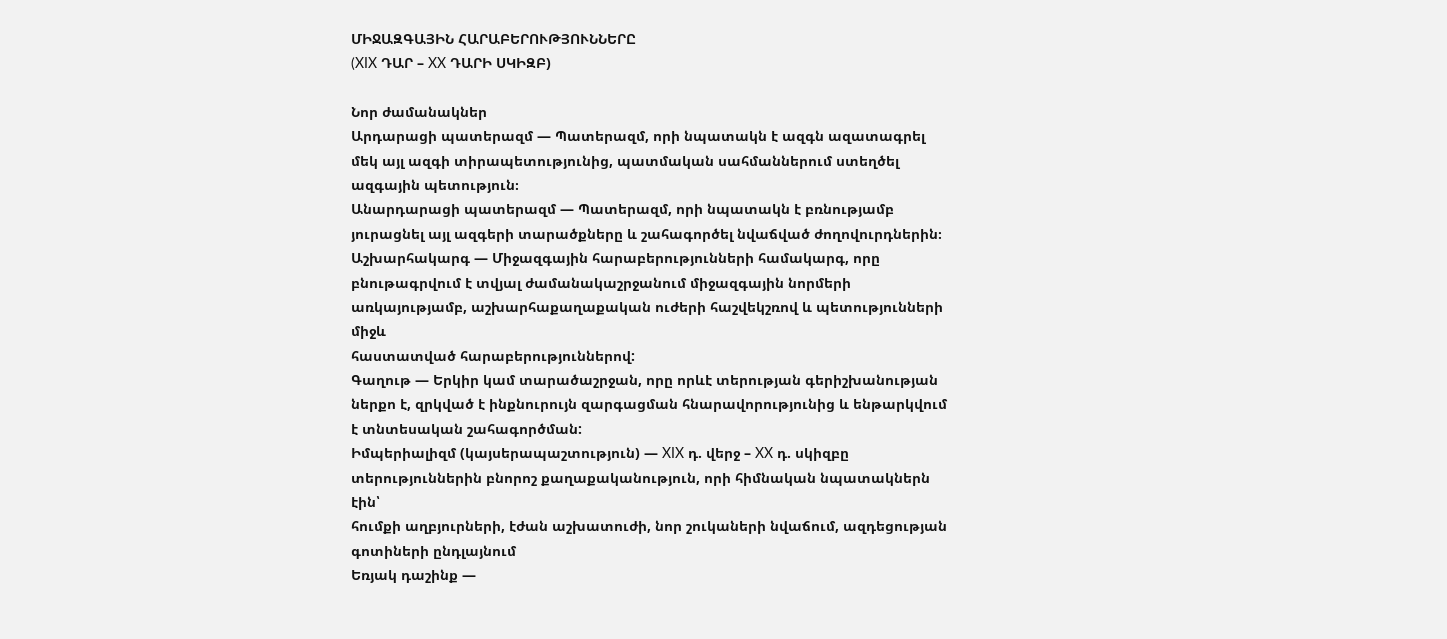ՄԻՋԱԶԳԱՅԻՆ ՀԱՐԱԲԵՐՈՒԹՅՈՒՆՆԵՐԸ
(XIX ԴԱՐ – XX ԴԱՐԻ ՍԿԻԶԲ)

Նոր ժամանակներ
Արդարացի պատերազմ — Պատերազմ, որի նպատակն է ազգն ազատագրել
մեկ այլ ազգի տիրապետությունից, պատմական սահմաններում ստեղծել
ազգային պետություն։
Անարդարացի պատերազմ — Պատերազմ, որի նպատակն է բռնությամբ յուրացնել այլ ազգերի տարածքները և շահագործել նվաճված ժողովուրդներին։
Աշխարհակարգ — Միջազգային հարաբերությունների համակարգ, որը բնութագրվում է տվյալ ժամանակաշրջանում միջազգային նորմերի առկայությամբ, աշխարհաքաղաքական ուժերի հաշվեկշռով և պետությունների միջև
հաստատված հարաբերություններով:
Գաղութ — Երկիր կամ տարածաշրջան, որը որևէ տերության գերիշխանության
ներքո է, զրկված է ինքնուրույն զարգացման հնարավորությունից և ենթարկվում է տնտեսական շահագործման:
Իմպերիալիզմ (կայսերապաշտություն) — XIX դ. վերջ – XX դ. սկիզբը տերություններին բնորոշ քաղաքականություն, որի հիմնական նպատակներն էին՝
հումքի աղբյուրների, էժան աշխատուժի, նոր շուկաների նվաճում, ազդեցության գոտիների ընդլայնում
Եռյակ դաշինք —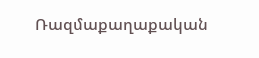Ռազմաքաղաքական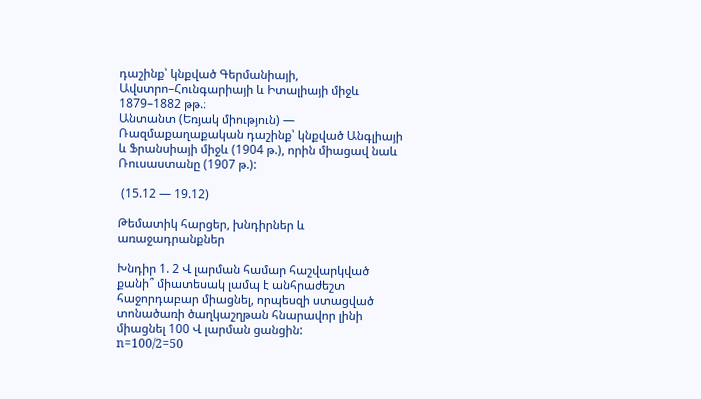դաշինք՝ կնքված Գերմանիայի, Ավստրո–Հունգարիայի և Իտալիայի միջև 1879–1882 թթ.։
Անտանտ (Եռյակ միություն) — Ռազմաքաղաքական դաշինք՝ կնքված Անգլիայի և Ֆրանսիայի միջև (1904 թ.), որին միացավ նաև Ռուսաստանը (1907 թ.):

 (15.12 — 19.12)

Թեմատիկ հարցեր, խնդիրներ և առաջադրանքներ

Խնդիր 1. 2 Վ լարման համար հաշվարկված քանի՞ միատեսակ լամպ է անհրաժեշտ հաջորդաբար միացնել, որպեսզի ստացված տոնածառի ծաղկաշղթան հնարավոր լինի միացնել 100 Վ լարման ցանցին:
n=100/2=50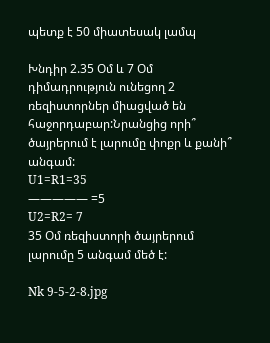պետք է 50 միատեսակ լամպ

Խնդիր 2.35 Օմ և 7 Օմ դիմադրություն ունեցող 2 ռեզիստորներ միացված են հաջորդաբար:Նրանցից որի՞ ծայրերում է լարումը փոքր և քանի՞ անգամ:
U1=R1=35
————— =5
U2=R2= 7
35 Օմ ռեզիստորի ծայրերում լարումը 5 անգամ մեծ է:

Nk 9-5-2-8.jpg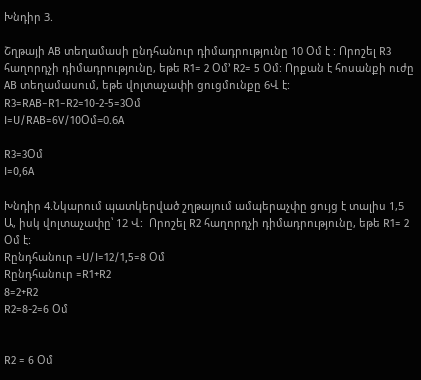Խնդիր 3.

Շղթայի AB տեղամասի ընդհանուր դիմադրությունը 10 Օմ է : Որոշել R3 հաղորդչի դիմադրությունը, եթե R1= 2 Օմ’ R2= 5 Օմ: Որքան է հոսանքի ուժը  AB տեղամասում, եթե վոլտաչափի ցուցմունքը 6Վ է:
R3=RAB−R1−R2=10-2-5=3Օմ
I=U/RAB=6V/10Օմ=0.6A

R3=3Օմ
I=0,6A

Խնդիր 4.Նկարում պատկերված շղթայում ամպերաչփը ցույց է տալիս 1,5 Ա, իսկ վոլտաչափը՝ 12 Վ:  Որոշել R2 հաղորդչի դիմադրությունը, եթե R1= 2 Օմ է:
Rընդհանուր =U/I=12/1,5=8 Օմ
Rընդհանուր =R1+R2
8=2+R2
R2=8-2=6 Օմ


R2 = 6 Օմ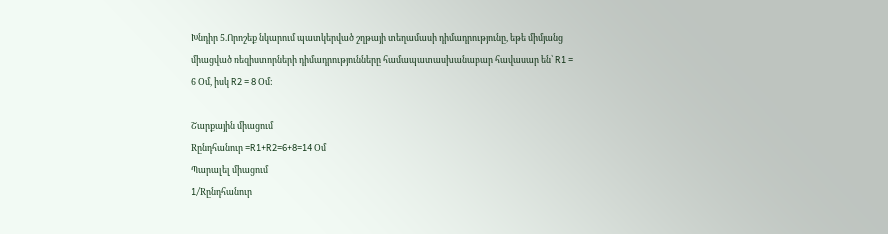Խնդիր 5.Որոշեք նկարում պատկերված շղթայի տեղամասի դիմադրությունը, եթե միմյանց միացված ռեզիստորների դիմադրությունները համապատասխանաբար հավասար են՝ R1 = 6 Օմ, իսկ R2 = 8 Օմ:

Շարքային միացում
Rընդհանուր =R1+R2=6+8=14 Օմ
Պարալել միացում
1/Rընդհանուր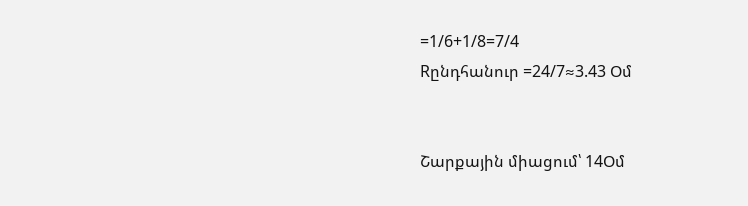=1/6+1/8=7/4
Rընդհանուր =24/7≈3.43 Օմ


Շարքային միացում՝ 14Օմ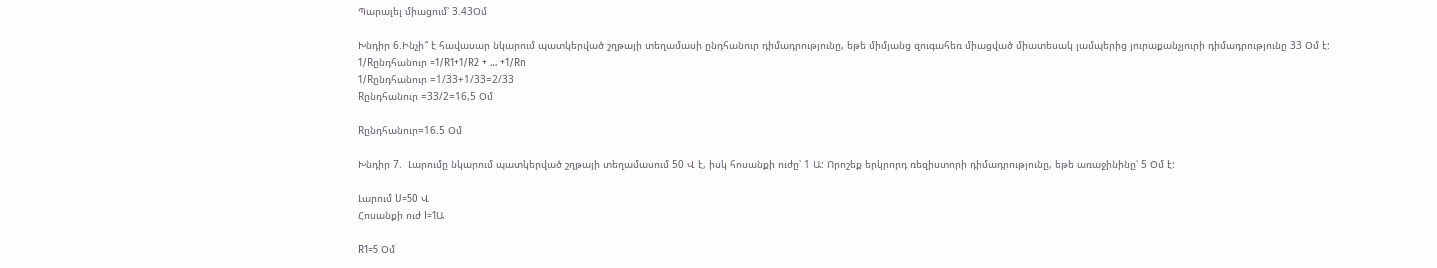Պարալել միացում՝ 3.43Օմ

Խնդիր 6.Ինչի՞ է հավասար նկարում պատկերված շղթայի տեղամասի ընդհանուր դիմադրությունը, եթե միմյանց զուգահեռ միացված միատեսակ լամպերից յուրաքանչյուրի դիմադրությունը 33 Օմ է:
1/Rընդհանուր =1/R1+1/R2 + … +1/Rn
1/Rընդհանուր =1/33+1/33=2/33
Rընդհանուր =33/2=16,5 Օմ

Rընդհանուր=16.5 Օմ

Խնդիր 7.  Լարումը նկարում պատկերված շղթայի տեղամասում 50 Վ է, իսկ հոսանքի ուժը՝ 1 Ա: Որոշեք երկրորդ ռեզիստորի դիմադրությունը, եթե առաջինինը՝ 5 Օմ է:

Լարում U=50 Վ
Հոսանքի ուժ I=1Ա

R1=5 Օմ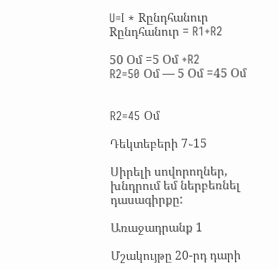U=I * Rընդհանուր
Rընդհանուր = R1+R2

50 Օմ =5 Օմ +R2
R2=50 Օմ — 5 Օմ =45 Օմ


R2=45 Օմ

Դեկտեբերի 7֊15

Սիրելի սովորողներ, խնդրում եմ ներբեռնել դասագիրքը:

Առաջադրանք 1

Մշակույթը 20-րդ դարի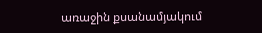առաջին քսանամյակում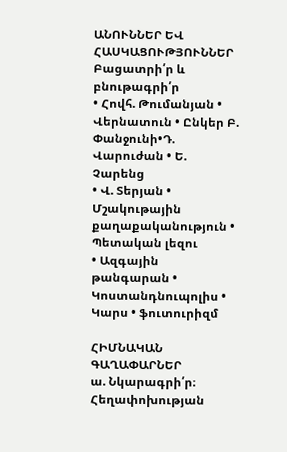ԱՆՈՒՆՆԵՐ ԵՎ ՀԱՍԿԱՑՈՒԹՅՈՒՆՆԵՐ
Բացատրի՛ր և բնութագրի՛ր
• Հովհ. Թումանյան • Վերնատուն • Ընկեր Բ. Փանջունի•Դ. Վարուժան • Ե. Չարենց
• Վ. Տերյան • Մշակութային քաղաքականություն • Պետական լեզու
• Ազգային թանգարան • Կոստանդնուպոլիս • Կարս • ֆուտուրիզմ

ՀԻՄՆԱԿԱՆ
ԳԱՂԱՓԱՐՆԵՐ
ա. Նկարագրի՛ր։ Հեղափոխության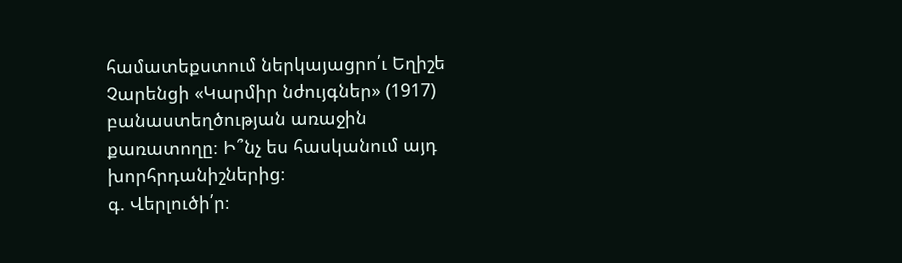համատեքստում ներկայացրո՛ւ Եղիշե Չարենցի «Կարմիր նժույգներ» (1917) բանաստեղծության առաջին քառատողը։ Ի՞նչ ես հասկանում այդ խորհրդանիշներից։
գ. Վերլուծի՛ր։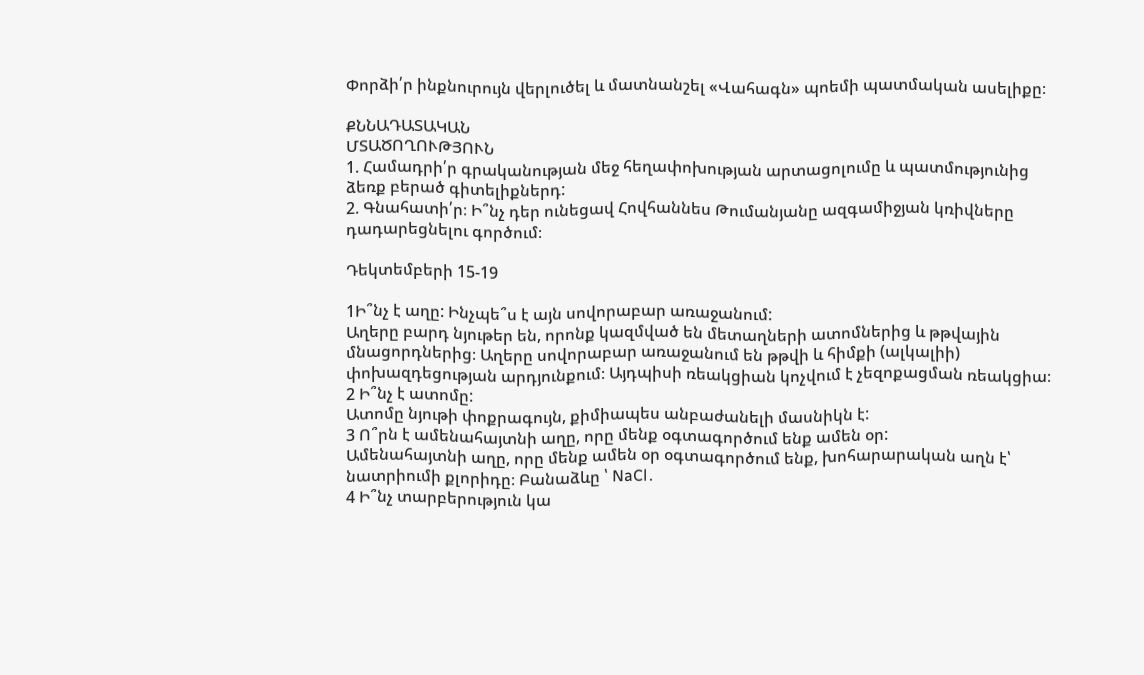Փորձի՛ր ինքնուրույն վերլուծել և մատնանշել «Վահագն» պոեմի պատմական ասելիքը։

ՔՆՆԱԴԱՏԱԿԱՆ
ՄՏԱԾՈՂՈՒԹՅՈՒՆ
1. Համադրի՛ր գրականության մեջ հեղափոխության արտացոլումը և պատմությունից ձեռք բերած գիտելիքներդ:
2. Գնահատի՛ր։ Ի՞նչ դեր ունեցավ Հովհաննես Թումանյանը ազգամիջյան կռիվները դադարեցնելու գործում։

Դեկտեմբերի 15-19

1Ի՞նչ է աղը: Ինչպե՞ս է այն սովորաբար առաջանում:
Աղերը բարդ նյութեր են, որոնք կազմված են մետաղների ատոմներից և թթվային մնացորդներից։ Աղերը սովորաբար առաջանում են թթվի և հիմքի (ալկալիի) փոխազդեցության արդյունքում։ Այդպիսի ռեակցիան կոչվում է չեզոքացման ռեակցիա։
2 Ի՞նչ է ատոմը:
Ատոմը նյութի փոքրագույն, քիմիապես անբաժանելի մասնիկն է:
3 Ո՞րն է ամենահայտնի աղը, որը մենք օգտագործում ենք ամեն օր:
Ամենահայտնի աղը, որը մենք ամեն օր օգտագործում ենք, խոհարարական աղն է՝ նատրիումի քլորիդը։ Բանաձևը ՝ NaCl․
4 Ի՞նչ տարբերություն կա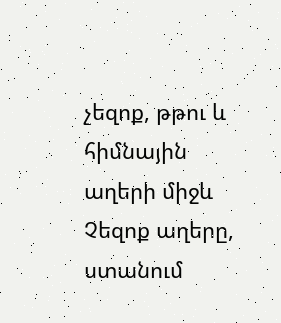չեզոք, թթու և հիմնային աղերի միջև
Չեզոք աղերը, ստանում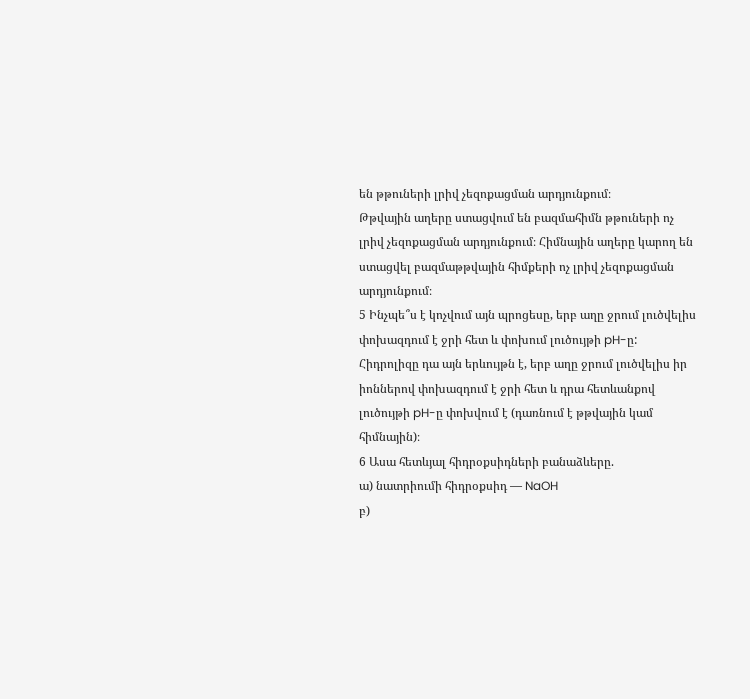են թթուների լրիվ չեզոքացման արդյունքում։
Թթվային աղերը ստացվում են բազմահիմն թթուների ոչ լրիվ չեզոքացման արդյունքում։ Հիմնային աղերը կարող են ստացվել բազմաթթվային հիմքերի ոչ լրիվ չեզոքացման արդյունքում։
5 Ինչպե՞ս է կոչվում այն պրոցեսը, երբ աղը ջրում լուծվելիս փոխազդում է ջրի հետ և փոխում լուծույթի pH-ը:
Հիդրոլիզը դա այն երևույթն է, երբ աղը ջրում լուծվելիս իր իոններով փոխազդում է ջրի հետ և դրա հետևանքով լուծույթի pH-ը փոխվում է (դառնում է թթվային կամ հիմնային)։
6 Ասա հետևյալ հիդրօքսիդների բանաձևերը.
ա) նատրիումի հիդրօքսիդ — NaOH
բ)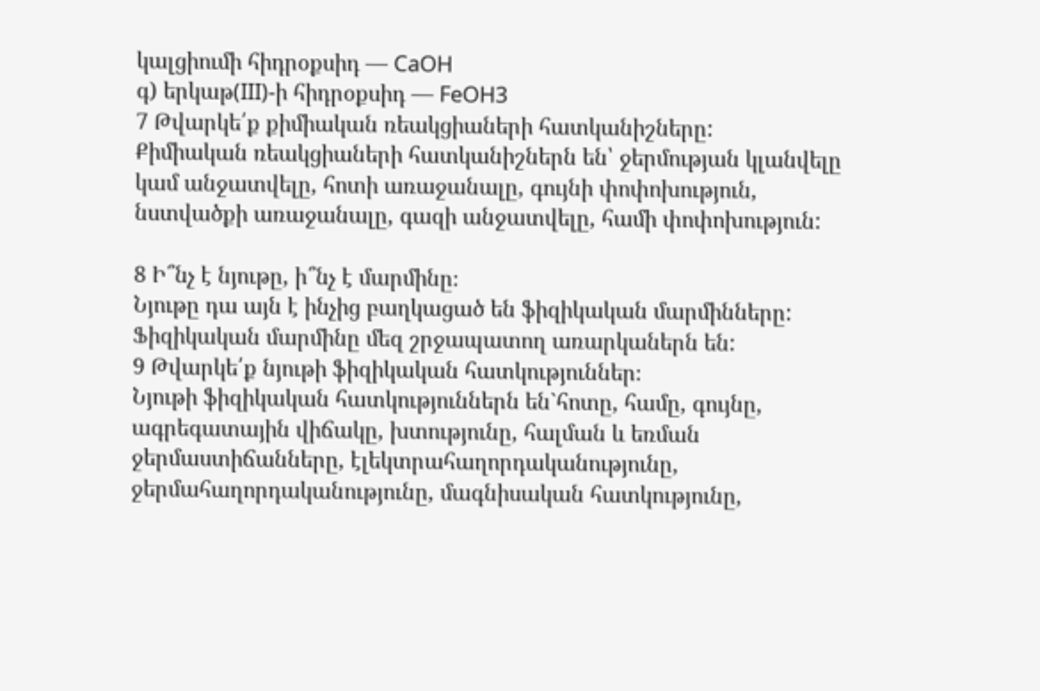կալցիումի հիդրօքսիդ — CaOH
գ) երկաթ(III)-ի հիդրօքսիդ — FeOH3
7 Թվարկե՛ք քիմիական ռեակցիաների հատկանիշները:
Քիմիական ռեակցիաների հատկանիշներն են՝ ջերմության կլանվելը կամ անջատվելը, հոտի առաջանալը, գույնի փոփոխություն, նստվածքի առաջանալը, գազի անջատվելը, համի փոփոխություն:

8 Ի՞նչ է նյութը, ի՞նչ է մարմինը։
Նյութը դա այն է ինչից բաղկացած են ֆիզիկական մարմինները:
Ֆիզիկական մարմինը մեզ շրջապատող առարկաներն են:
9 Թվարկե՛ք նյութի ֆիզիկական հատկություններ։
Նյութի ֆիզիկական հատկություններն են`հոտը, համը, գույնը, ագրեգատային վիճակը, խտությունը, հալման և եռման ջերմաստիճանները, էլեկտրահաղորդականությունը, ջերմահաղորդականությունը, մագնիսական հատկությունը,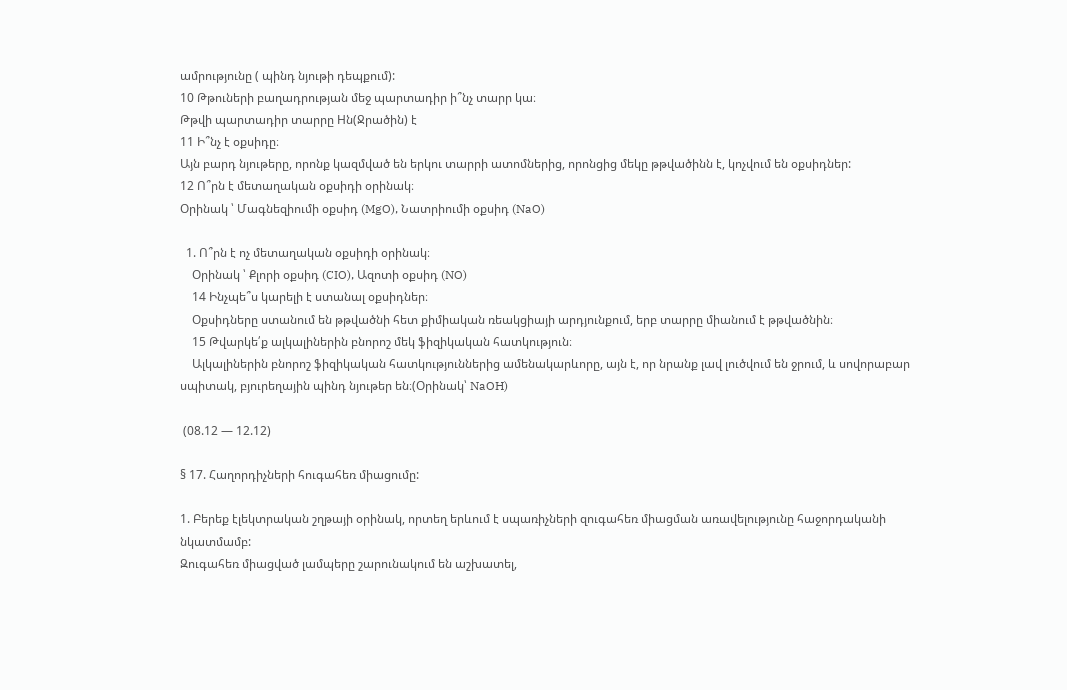ամրությունը ( պինդ նյութի դեպքում):
10 Թթուների բաղադրության մեջ պարտադիր ի՞նչ տարր կա։
Թթվի պարտադիր տարրը Hն(Ջրածին) է
11 Ի՞նչ է օքսիդը։
Այն բարդ նյութերը, որոնք կազմված են երկու տարրի ատոմներից, որոնցից մեկը թթվածինն է, կոչվում են օքսիդներ:
12 Ո՞րն է մետաղական օքսիդի օրինակ։
Օրինակ ՝ Մագնեզիումի օքսիդ (MgO), Նատրիումի օքսիդ (NaO)

  1. Ո՞րն է ոչ մետաղական օքսիդի օրինակ։
    Օրինակ ՝ Քլորի օքսիդ (CIO), Ազոտի օքսիդ (NO)
    14 Ինչպե՞ս կարելի է ստանալ օքսիդներ։
    Օքսիդները ստանում են թթվածնի հետ քիմիական ռեակցիայի արդյունքում, երբ տարրը միանում է թթվածնին։
    15 Թվարկե՛ք ալկալիներին բնորոշ մեկ ֆիզիկական հատկություն։
    Ալկալիներին բնորոշ ֆիզիկական հատկություններից ամենակարևորը, այն է, որ նրանք լավ լուծվում են ջրում, և սովորաբար սպիտակ, բյուրեղային պինդ նյութեր են։(Օրինակ՝ NaOH)

 (08.12 — 12.12)

§ 17. Հաղորդիչների հուգահեռ միացումը:

1. Բերեք էլեկտրական շղթայի օրինակ, որտեղ երևում է սպառիչների զուգահեռ միացման առավելությունը հաջորդականի նկատմամբ:
Զուգահեռ միացված լամպերը շարունակում են աշխատել,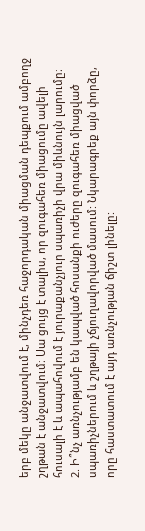երբ մեկը անջատվում է, մինչդեռ հաջորդական միացման դեպքում ամբողջ շղթան է անջատվում։ Սա ցույց է տալիս, որ զուգահեռ միացումը ավելի հուսալի է և ապահովում է յուրաքանչյուր սպառիչի վրա միևնույն լարումը։
2. Ի՞նչ առնչությամբ են կապված հոսանքի ուժերը զուգահեռ միացված սպառիչներում և շղթայի չճյուղավորված մասում: Նկարագրեք այն փորձը, որը հաստատում է այդ առնչության ճիշտ լինելը: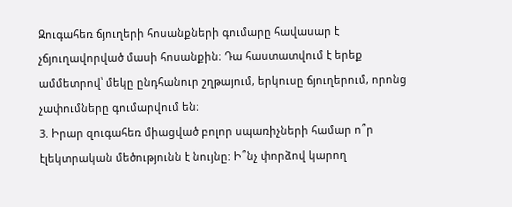Զուգահեռ ճյուղերի հոսանքների գումարը հավասար է չճյուղավորված մասի հոսանքին։ Դա հաստատվում է երեք ամմետրով՝ մեկը ընդհանուր շղթայում, երկուսը ճյուղերում, որոնց չափումները գումարվում են։
3. Իրար զուգահեռ միացված բոլոր սպառիչների համար ո՞ր էլեկտրական մեծությունն է նույնը: Ի՞նչ փորձով կարող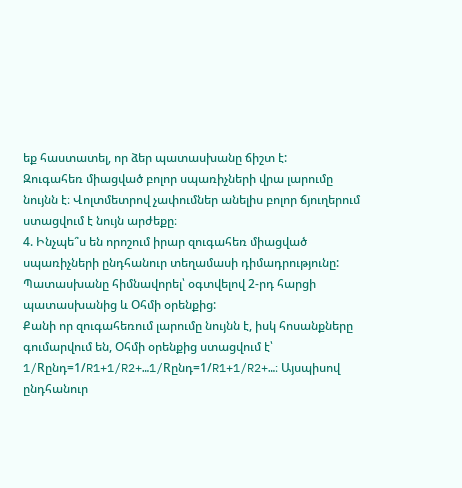եք հաստատել, որ ձեր պատասխանը ճիշտ է:
Զուգահեռ միացված բոլոր սպառիչների վրա լարումը նույնն է։ Վոլտմետրով չափումներ անելիս բոլոր ճյուղերում ստացվում է նույն արժեքը։
4. Ինչպե՞ս են որոշում իրար զուգահեռ միացված սպառիչների ընդհանուր տեղամասի դիմադրությունը: Պատասխանը հիմնավորել՝ օգտվելով 2-րդ հարցի պատասխանից և Օհմի օրենքից:
Քանի որ զուգահեռում լարումը նույնն է, իսկ հոսանքները գումարվում են, Օհմի օրենքից ստացվում է՝ 1/Rընդ=1/R1+1/R2+…1/Rընդ=1/R1+1/R2+…։ Այսպիսով ընդհանուր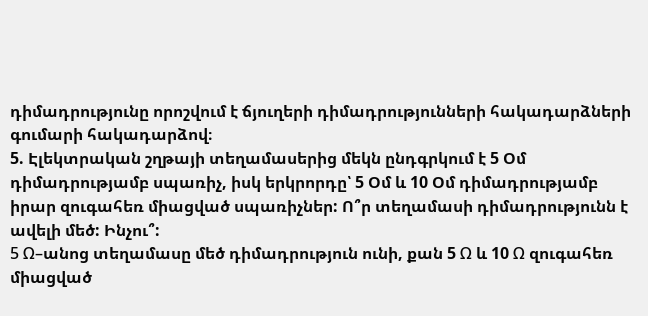դիմադրությունը որոշվում է ճյուղերի դիմադրությունների հակադարձների գումարի հակադարձով։
5. Էլեկտրական շղթայի տեղամասերից մեկն ընդգրկում է 5 Օմ դիմադրությամբ սպառիչ, իսկ երկրորդը՝ 5 Օմ և 10 Օմ դիմադրությամբ իրար զուգահեռ միացված սպառիչներ: Ո՞ր տեղամասի դիմադրությունն է ավելի մեծ: Ինչու՞:
5 Ω–անոց տեղամասը մեծ դիմադրություն ունի, քան 5 Ω և 10 Ω զուգահեռ միացված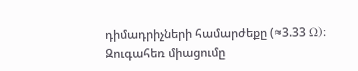դիմադրիչների համարժեքը (≈3.33 Ω)։ Զուգահեռ միացումը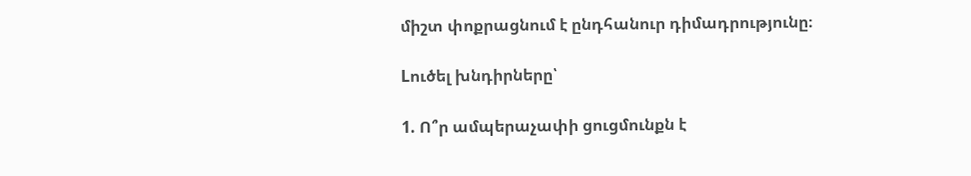միշտ փոքրացնում է ընդհանուր դիմադրությունը։

Lուծել խնդիրները՝

1. Ո՞ր ամպերաչափի ցուցմունքն է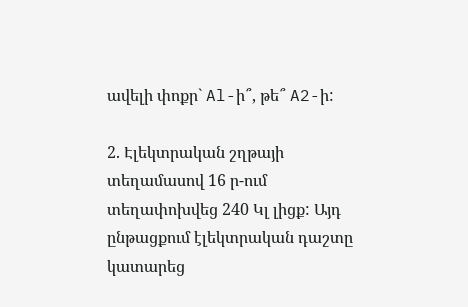ավելի փոքր` Al-ի՞, թե՞ A2-ի:

2. Էլեկտրական շղթայի տեղամասով 16 ր-ում տեղափոխվեց 240 Կլ լիցք: Այդ ընթացքում էլեկտրական դաշտը կատարեց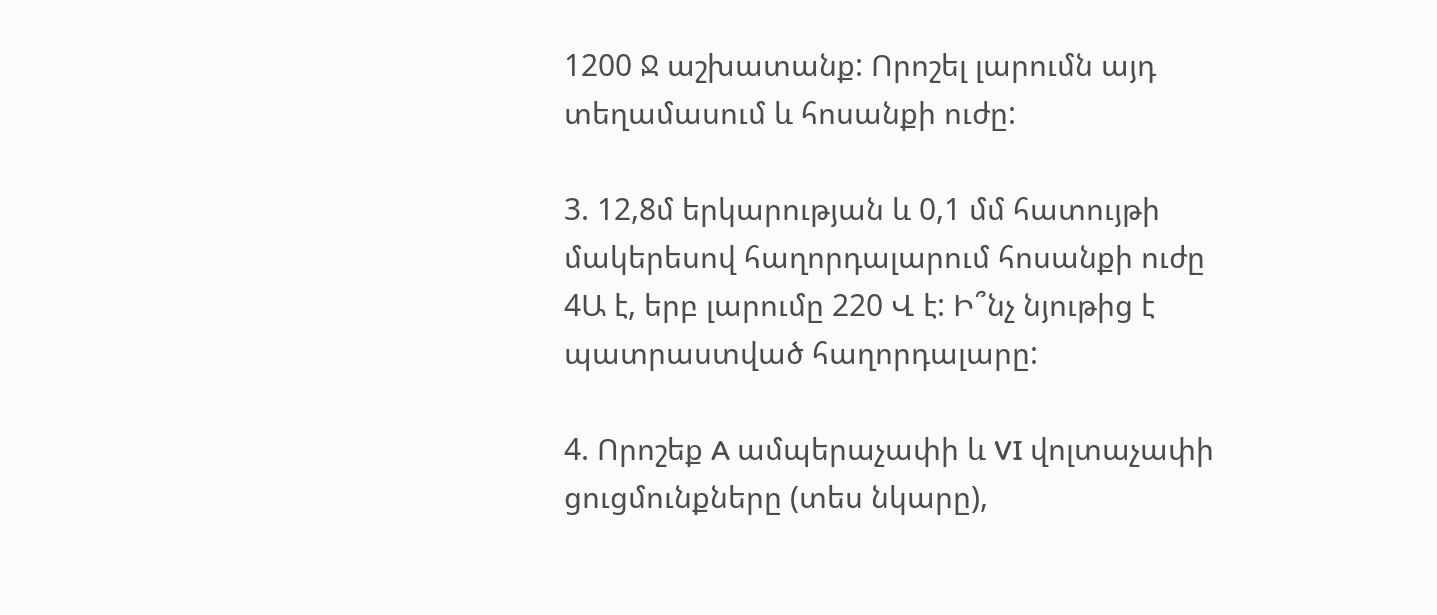1200 Ջ աշխատանք: Որոշել լարումն այդ տեղամասում և հոսանքի ուժը:

3. 12,8մ երկարության և 0,1 մմ հատույթի մակերեսով հաղորդալարում հոսանքի ուժը 4Ա է, երբ լարումը 220 Վ է: Ի՞նչ նյութից է պատրաստված հաղորդալարը:

4. Որոշեք A ամպերաչափի և VI վոլտաչափի ցուցմունքները (տես նկարը),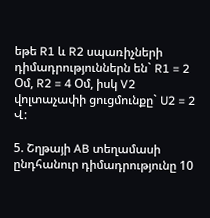եթե R1 և R2 սպառիչների դիմադրություններն են` R1 = 2 Օմ, R2 = 4 Օմ, իսկ V2 վոլտաչափի ցուցմունքը` U2 = 2 Վ:

5. Շղթայի AB տեղամասի ընդհանուր դիմադրությունը 10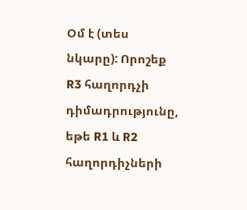Օմ է (տես նկարը): Որոշեք R3 հաղորդչի դիմադրությունը, եթե R1 և R2 հաղորդիչների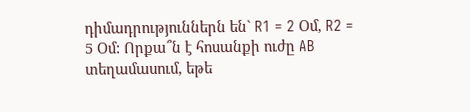դիմադրություններն են` R1 = 2 Օմ, R2 = 5 Օմ: Որքա՞ն է հոսանքի ուժը AB տեղամասում, եթե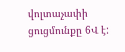վոլտաչափի ցուցմունքը 6Վ է: